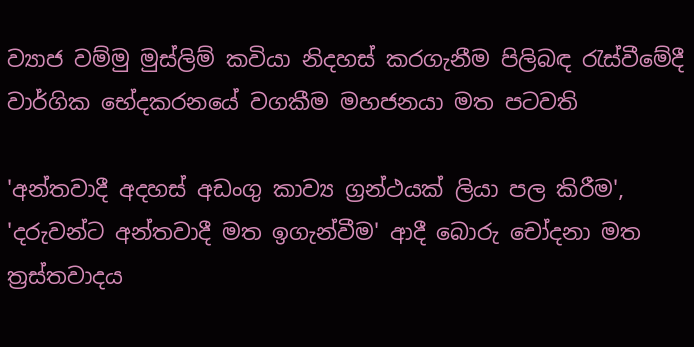ව්‍යාජ වම්මු මුස්ලිම් කවියා නිදහස් කරගැනීම පිලිබඳ රැස්වීමේදී වාර්ගික භේදකරනයේ වගකීම මහජනයා මත පටවති

'අන්තවාදී අදහස් අඩංගු කාව්‍ය ග්‍රන්ථයක් ලියා පල කිරීම', 'දරුවන්ට අන්තවාදී මත ඉගැන්වීම' ආදී බොරු චෝදනා මත ත්‍රස්තවාදය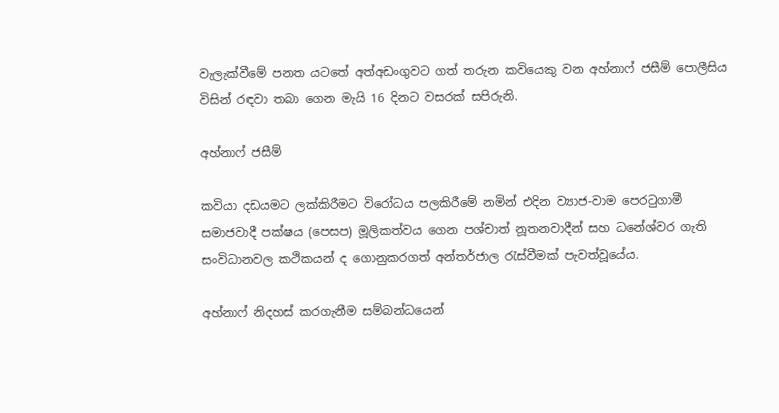වැලැක්වීමේ පනත යටතේ අත්අඩංගුවට ගත් තරුන කවියෙකු වන අහ්නාෆ් ජසීම් පොලීසිය විසින් රඳවා තබා ගෙන මැයි 16 දිනට වසරක් සපිරුනි.

අහ්නාෆ් ජසීම්

කවියා දඩයමට ලක්කිරීමට විරෝධය පලකිරීමේ නමින් එදින ව්‍යාජ-වාම පෙරටුගාමී සමාජවාදී පක්ෂය (පෙසප) මූලිකත්වය ගෙන පශ්චාත් නූතනවාදීන් සහ ධනේශ්වර ගැති සංවිධානවල කථිකයන් ද ගොනුකරගත් අන්තර්ජාල රැස්වීමක් පැවත්වූයේය.

අහ්නාෆ් නිදහස් කරගැනීම සම්බන්ධයෙන්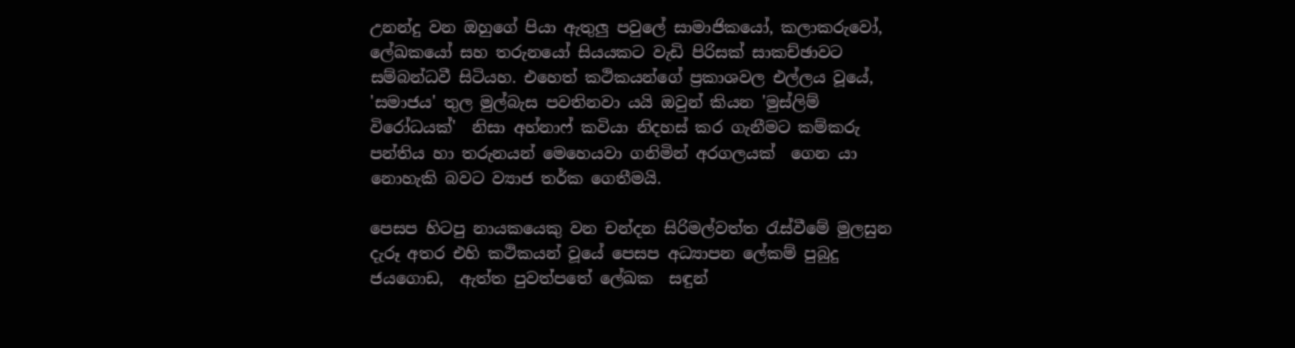උනන්දු වන ඔහුගේ පියා ඇතුලු පවුලේ සාමාජිකයෝ, කලාකරුවෝ, ලේඛකයෝ සහ තරුනයෝ සියයකට වැඩි පිරිසක් සාකච්ඡාවට සම්බන්ධවී සිටියහ. එහෙත් කථිකයන්ගේ ප්‍රකාශවල එල්ලය වූයේ, 'සමාජය' තුල මුල්බැස පවතිනවා යයි ඔවුන් කියන 'මුස්ලිම් විරෝධයක්'  නිසා අහ්නාෆ් කවියා නිදහස් කර ගැනීමට කම්කරු පන්තිය හා තරුනයන් මෙහෙයවා ගනිමින් අරගලයක්  ගෙන යා නොහැකි බවට ව්‍යාජ තර්ක ගෙතීමයි.

පෙසප හිටපු නායකයෙකු වන චන්දන සිරිමල්වත්ත රැස්වීමේ මුලසුන දැරූ අතර එහි කථිකයන් වූයේ පෙසප අධ්‍යාපන ලේකම් පුබුදු ජයගොඩ,  ඇත්ත පුවත්පතේ ලේඛක  සඳුන්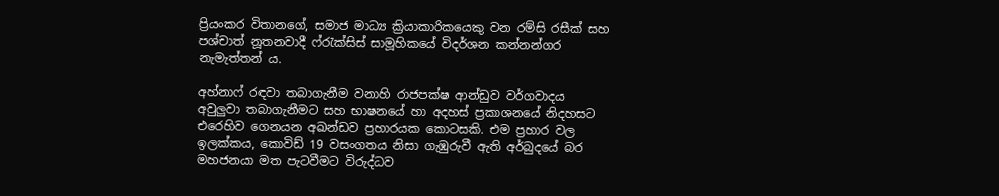ප්‍රියංකර විතානගේ, සමාජ මාධ්‍ය ක්‍රියාකාරිකයෙකු වන රම්සි රසීක් සහ පශ්චාත් නූතනවාදී ෆ්රැක්සිස් සාමූහිකයේ විදර්ශන කන්නන්ගර නැමැත්තන් ය.

අහ්නාෆ් රඳවා තබාගැනීම වනාහි රාජපක්ෂ ආන්ඩුව වර්ගවාදය අවුලුවා තබාගැනීමට සහ භාෂනයේ හා අදහස් ප්‍රකාශනයේ නිදහසට එරෙහිව ගෙනයන අඛන්ඩව ප්‍රහාරයක කොටසකි. එම ප්‍රහාර වල ඉලක්කය, කොවිඩ් 19 වසංගතය නිසා ගැඹුරුවී ඇති අර්බුදයේ බර මහජනයා මත පැටවීමට විරුද්ධව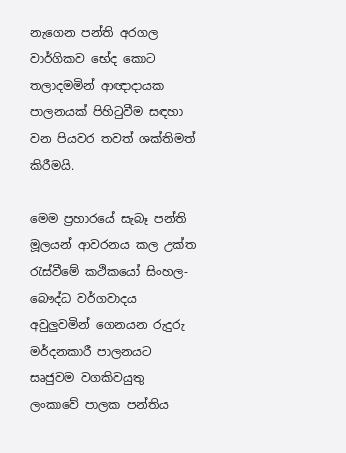නැගෙන පන්ති අරගල වාර්ගිකව භේද කොට තලාදමමින් ආඥාදායක පාලනයක් පිහිටුවීම සඳහා වන පියවර තවත් ශක්තිමත් කිරීමයි.

මෙම ප්‍රහාරයේ සැබෑ පන්ති මූලයන් ආවරනය කල උක්ත රැස්වීමේ කථිකයෝ සිංහල-බෞද්ධ වර්ගවාදය අවුලුවමින් ගෙනයන රුදුරු මර්දනකාරී පාලනයට සෘජුවම වගකිවයුතු ලංකාවේ පාලක පන්තිය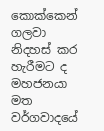කොක්කෙන් ගලවා නිදහස් කර හැරීමට ද මහජනයා මත වර්ගවාදයේ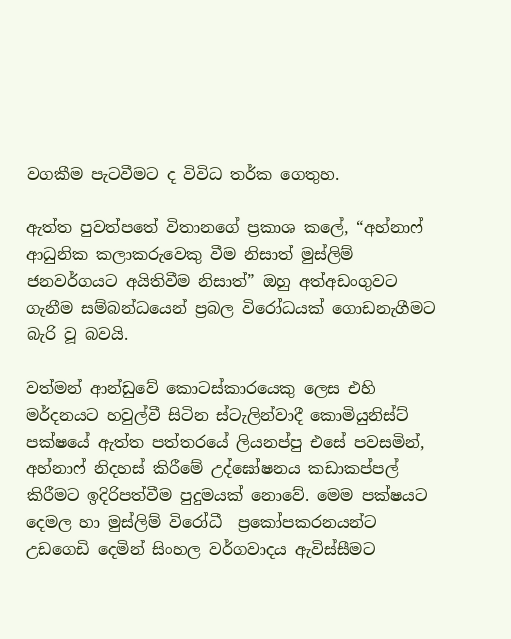වගකීම පැටවීමට ද විවිධ තර්ක ගෙතුහ.

ඇත්ත පුවත්පතේ විතානගේ ප්‍රකාශ කලේ, “අහ්නාෆ් ආධුනික කලාකරුවෙකු වීම නිසාත් මුස්ලිම් ජනවර්ගයට අයිතිවීම නිසාත්” ඔහු අත්අඩංගුවට ගැනීම සම්බන්ධයෙන් ප්‍රබල විරෝධයක් ගොඩනැගීමට බැරි වූ බවයි.

වත්මන් ආන්ඩුවේ කොටස්කාරයෙකු ලෙස එහි මර්දනයට හවුල්වී සිටින ස්ටැලින්වාදී කොමියුනිස්ට් පක්ෂයේ ඇත්ත පත්තරයේ ලියනප්පු එසේ පවසමින්, අහ්නාෆ් නිදහස් කිරීමේ උද්ඝෝෂනය කඩාකප්පල් කිරීමට ඉදිරිපත්වීම පුදුමයක් නොවේ. මෙම පක්ෂයට දෙමල හා මුස්ලිම් විරෝධී  ප්‍රකෝපකරනයන්ට උඩගෙඩි දෙමින් සිංහල වර්ගවාදය ඇවිස්සීමට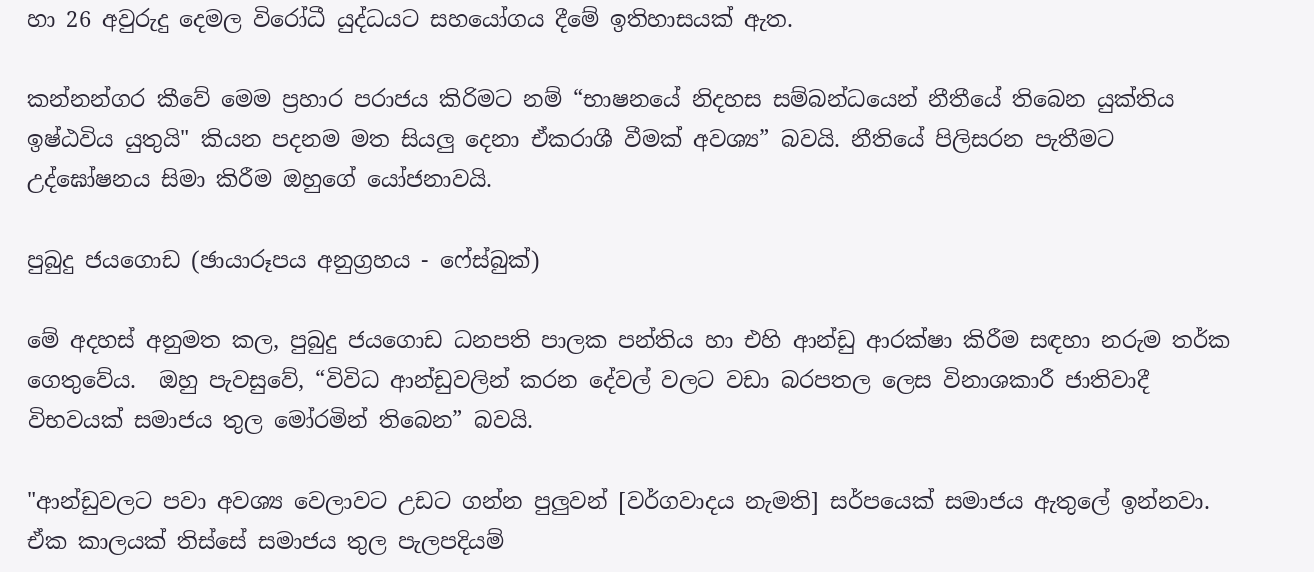හා 26 අවුරුදු දෙමල විරෝධී යුද්ධයට සහයෝගය දීමේ ඉතිහාසයක් ඇත.

කන්නන්ගර කීවේ මෙම ප්‍රහාර පරාජය කිරිමට නම් “භාෂනයේ නිදහස සම්බන්ධයෙන් නීතීයේ තිබෙන යුක්තිය ඉෂ්ඨවිය යුතුයි" කියන පදනම මත සියලු දෙනා ඒකරාශී වීමක් අවශ්‍ය” බවයි. නීතියේ පිලිසරන පැතීමට උද්ඝෝෂනය සිමා කිරීම ඔහුගේ යෝජනාවයි.

පුබුදු ජයගොඩ (ඡායාරූපය අනුග්‍රහය - ෆේස්බුක්)

මේ අදහස් අනුමත කල, පුබුදු ජයගොඩ ධනපති පාලක පන්තිය හා එහි ආන්ඩු ආරක්ෂා කිරීම සඳහා නරුම තර්ක ගෙතුවේය.  ඔහු පැවසුවේ, “විවිධ ආන්ඩුවලින් කරන දේවල් වලට වඩා බරපතල ලෙස විනාශකාරී ජාතිවාදී විභවයක් සමාජය තුල මෝරමින් තිබෙන” බවයි.

"ආන්ඩුවලට පවා අවශ්‍ය වෙලාවට උඩට ගන්න පුලුවන් [වර්ගවාදය නැමති] සර්පයෙක් සමාජය ඇතුලේ ඉන්නවා. ඒක කාලයක් තිස්සේ සමාජය තුල පැලපදියම්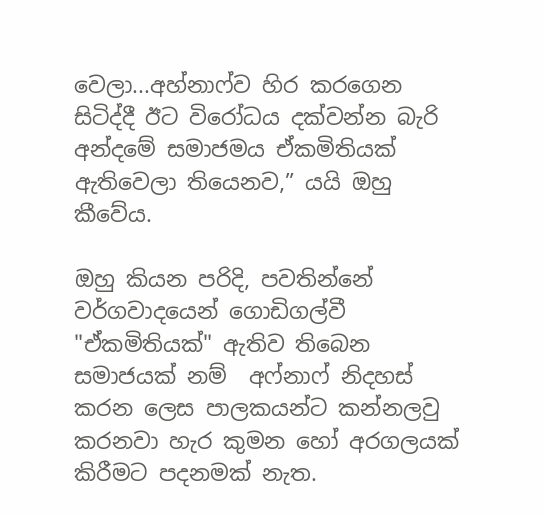වෙලා...අහ්නාෆ්ව හිර කරගෙන සිටිද්දී ඊට විරෝධය දක්වන්න බැරි අන්දමේ සමාජමය ඒකමිතියක් ඇතිවෙලා තියෙනව,” යයි ඔහු කීවේය.

ඔහු කියන පරිදි, පවතින්නේ වර්ගවාදයෙන් ගොඩිගල්වී  "ඒකමිතියක්" ඇතිව තිබෙන සමාජයක් නම්  අෆ්නාෆ් නිදහස් කරන ලෙස පාලකයන්ට කන්නලවු කරනවා හැර කුමන හෝ අරගලයක් කිරීමට පදනමක් නැත.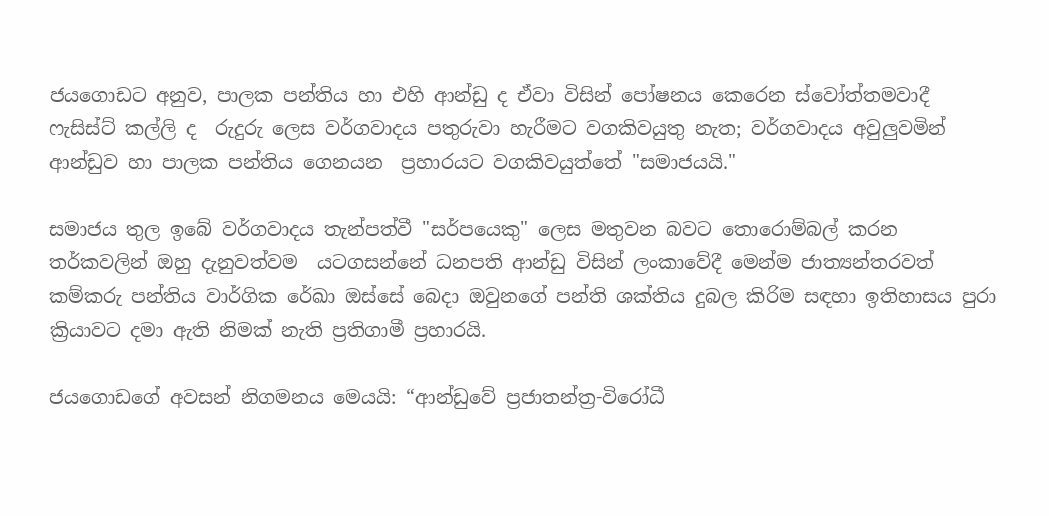ජයගොඩට අනුව, පාලක පන්තිය හා එහි ආන්ඩු ද ඒවා විසින් පෝෂනය කෙරෙන ස්වෝත්තමවාදී ෆැසිස්ට් කල්ලි ද  රුදුරු ලෙස වර්ගවාදය පතුරුවා හැරීමට වගකිවයුතු නැත; වර්ගවාදය අවුලුවමින්  ආන්ඩුව හා පාලක පන්තිය ගෙනයන  ප්‍රහාරයට වගකිවයුත්තේ "සමාජයයි."

සමාජය තුල ඉබේ වර්ගවාදය තැන්පත්වී "සර්පයෙකු" ලෙස මතුවන බවට තොරොම්බල් කරන තර්කවලින් ඔහු දැනුවත්වම  යටගසන්නේ ධනපති ආන්ඩු විසින් ලංකාවේදී මෙන්ම ජාත්‍යන්තරවත් කම්කරු පන්තිය වාර්ගික රේඛා ඔස්සේ බෙදා ඔවුනගේ පන්ති ශක්තිය දුබල කිරිම සඳහා ඉතිහාසය පුරා ක්‍රියාවට දමා ඇති නිමක් නැති ප්‍රතිගාමී ප්‍රහාරයි.

ජයගොඩගේ අවසන් නිගමනය මෙයයි: “ආන්ඩුවේ ප්‍රජාතන්ත්‍ර-විරෝධී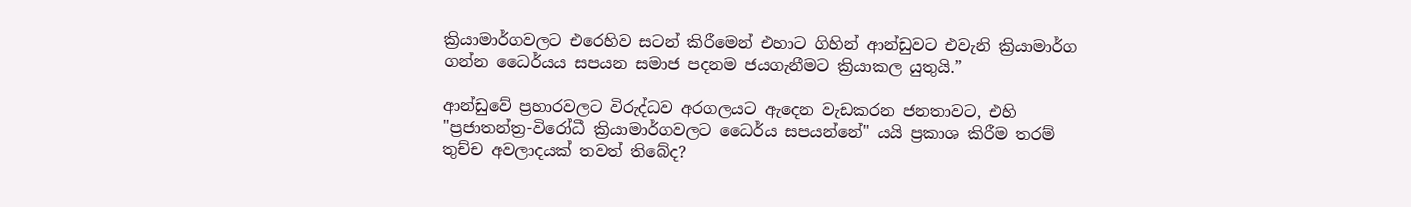ක්‍රියාමාර්ගවලට එරෙහිව සටන් කිරීමෙන් එහාට ගිහින් ආන්ඩුවට එවැනි ක්‍රියාමාර්ග ගන්න ධෛර්යය සපයන සමාජ පදනම ජයගැනීමට ක්‍රියාකල යුතුයි.”

ආන්ඩුවේ ප්‍රහාරවලට විරුද්ධව අරගලයට ඇදෙන වැඩකරන ජනතාවට, එහි "ප්‍රජාතන්ත්‍ර-විරෝධී ක්‍රියාමාර්ගවලට ධෛර්ය සපයන්නේ" යයි ප්‍රකාශ කිරීම තරම් තුච්ච අවලාදයක් තවත් තිබේද?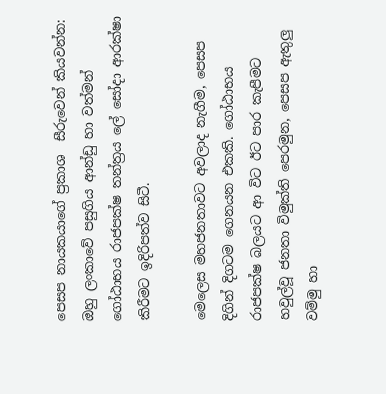පෙසප නායකයාගේ ප්‍රකාශ  සීරුවෙන් කියවන්න: ඔහු ලංකාවේ පසුගිය ආන්ඩු හා වත්මන් ගෝඨාභය රාජපක්ෂ තන්ත්‍රය ලේ සෝදා ආරක්ෂා කිරීමට ඉදිරිපත්ව සිටී.

මෙලෙස මහජනතාවට අවලාද නැගීම, පෙසප දිගින් දිගටම ගෙනයන එකකි. ගෝඨාභය රාජපක්ෂ බලයට ආ විට ඊට පාර කැපීමට හවුල්වූ ජනතා විමුක්ති පෙරමුන, පෙසප ඇතුලු වම්මු හා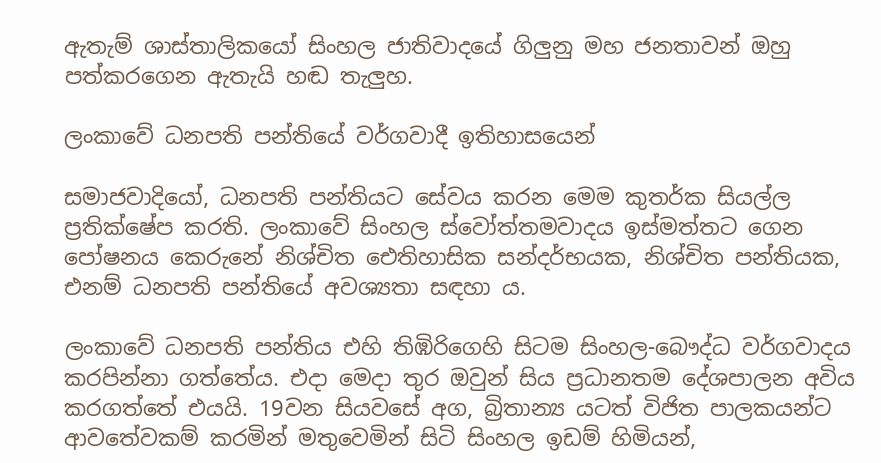ඇතැම් ශාස්තාලිකයෝ සිංහල ජාතිවාදයේ ගිලුනු මහ ජනතාවන් ඔහු පත්කරගෙන ඇතැයි හඬ තැලුහ.

ලංකාවේ ධනපති පන්තියේ වර්ගවාදී ඉතිහාසයෙන්

සමාජවාදියෝ, ධනපති පන්තියට සේවය කරන මෙම කුතර්ක සියල්ල ප්‍රතික්ෂේප කරති. ලංකාවේ සිංහල ස්වෝත්තමවාදය ඉස්මත්තට ගෙන පෝෂනය කෙරුනේ නිශ්චිත ඓතිහාසික සන්දර්භයක, නිශ්චිත පන්තියක, එනම් ධනපති පන්තියේ අවශ්‍යතා සඳහා ය.

ලංකාවේ ධනපති පන්තිය එහි තිඹිරිගෙහි සිටම සිංහල-බෞද්ධ වර්ගවාදය කරපින්නා ගත්තේය. එදා මෙදා තුර ඔවුන් සිය ප්‍රධානතම දේශපාලන අවිය කරගත්තේ එයයි. 19වන සියවසේ අග, බ්‍රිතාන්‍ය යටත් විජිත පාලකයන්ට ආවතේවකම් කරමින් මතුවෙමින් සිටි සිංහල ඉඩම් හිමියන්,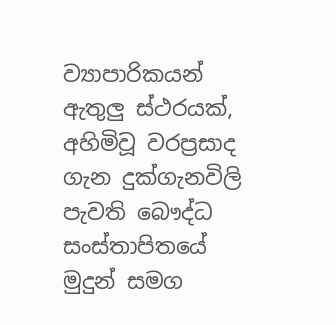ව්‍යාපාරිකයන් ඇතුලු ස්ථරයක්, අහිමිවූ වරප්‍රසාද ගැන දුක්ගැනවිලි පැවති බෞද්ධ සංස්තාපිතයේ මුදුන් සමග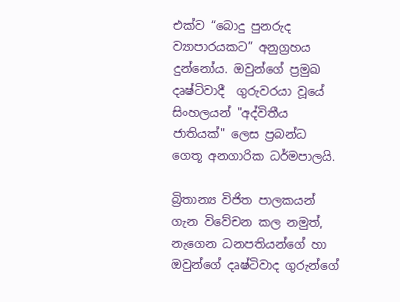එක්ව “බොදු පුනරුද ව්‍යාපාරයකට” අනුග්‍රහය දුන්නෝය. ඔවුන්ගේ ප්‍රමුඛ දෘෂ්ටිවාදී  ගුරුවරයා වූයේ  සිංහලයන් "අද්විතීය ජාතියක්" ලෙස ප්‍රබන්ධ ගෙතූ අනගාරික ධර්මපාලයි.

බ්‍රිතාන්‍ය විජිත පාලකයන් ගැන විවේචන කල නමුත්, නැගෙන ධනපතියන්ගේ හා ඔවුන්ගේ දෘෂ්ටිවාද ගුරුන්ගේ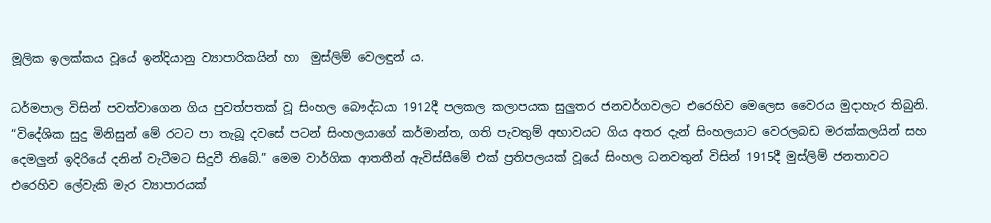මූලික ඉලක්කය වූයේ ඉන්දියානු ව්‍යාපාරිකයින් හා  මුස්ලිම් වෙලඳුන් ය.

ධර්මපාල විසින් පවත්වාගෙන ගිය පුවත්පතක් වූ සිංහල බෞද්ධයා 1912දී පලකල කලාපයක සුලුතර ජනවර්ගවලට එරෙහිව මෙලෙස වෛරය මුදාහැර තිබුනි. “විදේශික සුදු මිනිසුන් මේ රටට පා තැබූ දවසේ පටන් සිංහලයාගේ කර්මාන්ත, ගති පැවතුම් අභාවයට ගිය අතර දැන් සිංහලයාට වෙරලබඩ මරක්කලයින් සහ දෙමලුන් ඉදිරියේ දනින් වැටීමට සිදුවී තිබේ.” මෙම වාර්ගික ආතතීන් ඇවිස්සීමේ එක් ප්‍රතිපලයක් වූයේ සිංහල ධනවතුන් විසින් 1915දී මුස්ලිම් ජනතාවට එරෙහිව ලේවැකි මැර ව්‍යාපාරයක්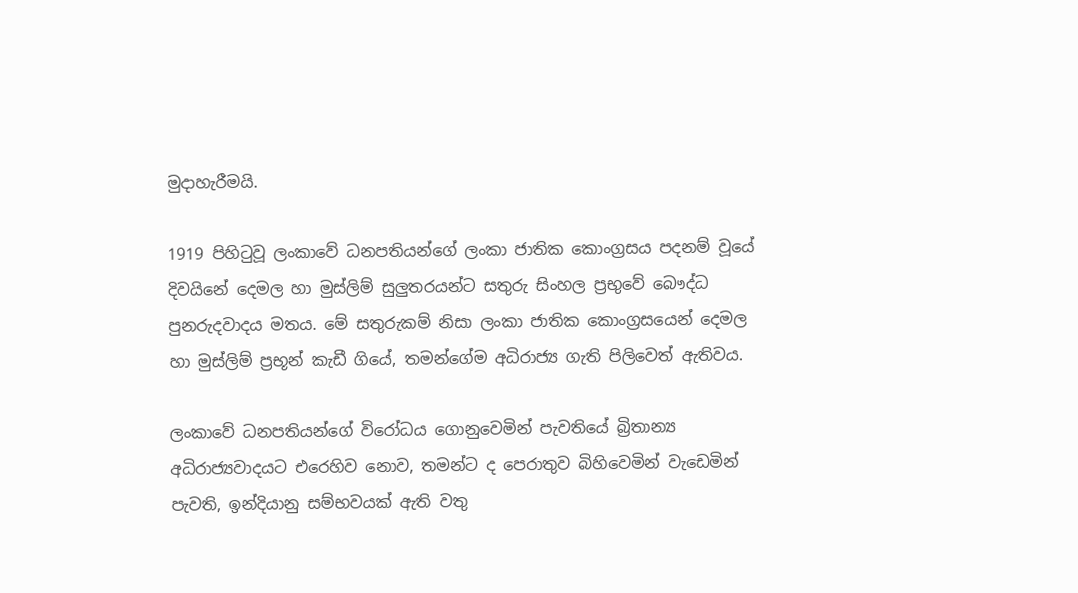මුදාහැරීමයි.

1919 පිහිටුවූ ලංකාවේ ධනපතියන්ගේ ලංකා ජාතික කොංග්‍රසය පදනම් වූයේ දිවයිනේ දෙමල හා මුස්ලිම් සුලුතරයන්ට සතුරු සිංහල ප්‍රභුවේ බෞද්ධ පුනරුදවාදය මතය. මේ සතුරුකම් නිසා ලංකා ජාතික කොංග්‍රසයෙන් දෙමල හා මුස්ලිම් ප්‍රභූන් කැඩී ගියේ, තමන්ගේම අධිරාජ්‍ය ගැති පිලිවෙත් ඇතිවය.

ලංකාවේ ධනපතියන්ගේ විරෝධය ගොනුවෙමින් පැවතියේ බ්‍රිතාන්‍ය අධිරාජ්‍යවාදයට එරෙහිව නොව, තමන්ට ද පෙරාතුව බිහිවෙමින් වැඩෙමින් පැවති, ඉන්දියානු සම්භවයක් ඇති වතු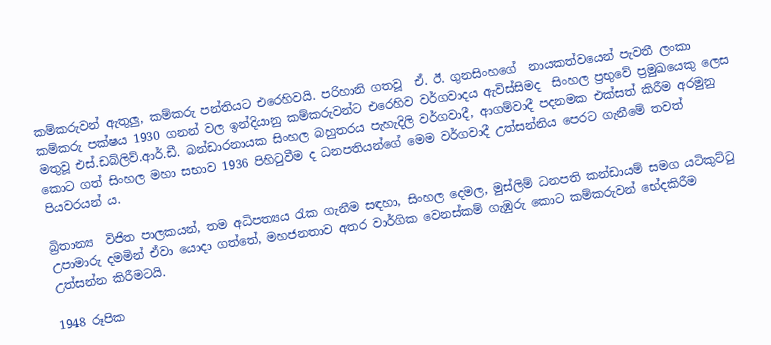කම්කරුවන් ඇතුලු, කම්කරු පන්තියට එරෙහිවයි. පරිහානි ගතවූ  ඒ. ඊ. ගුනසිංහගේ  නායකත්වයෙන් පැවතී ලංකා කම්කරු පක්ෂය 1930 ගනන් වල ඉන්දියානු කම්කරුවන්ට එරෙහිව වර්ගවාදය ඇවිස්සිමද  සිංහල ප්‍රභුවේ ප්‍රමුඛයෙකු ලෙස මතුවූ එස්.ඩබ්ලිව්.ආර්.ඩී. බන්ඩාරනායක සිංහල බහුතරය පැහැදිලි වර්ගවාදී, ආගම්වාදී පදනමක එක්සත් කිරීම අරමුනු කොට ගත් සිංහල මහා සභාව 1936 පිහිටුවීම ද ධනපතියන්ගේ මෙම වර්ගවාදී උත්සන්නිය පෙරට ගැනීමේ තවත් පියවරයන් ය.

බ්‍රිතාන්‍ය  විජිත පාලකයන්, තම අධිපත්‍යය රැක ගැනීම සඳහා, සිංහල දෙමල, මුස්ලිම් ධනපති කන්ඩායම් සමග යටිකුට්ටු උපාමාරු දමමින් ඒවා යොදා ගත්තේ, මහජනතාව අතර වාර්ගික වෙනස්කම් ගැඹුරු කොට කම්කරුවන් භේදකිරීම උත්සන්න කිරීමටයි.

1948 රූපික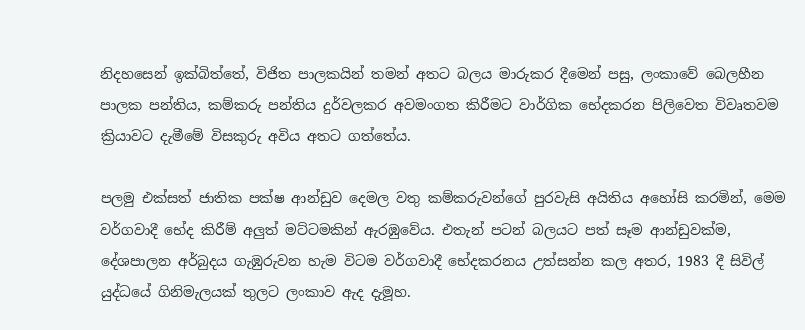නිදහසෙන් ඉක්බිත්තේ, විජිත පාලකයින් තමන් අතට බලය මාරුකර දීමෙන් පසු, ලංකාවේ බෙලහීන පාලක පන්තිය, කම්කරු පන්තිය දුර්වලකර අවමංගත කිරීමට වාර්ගික භේදකරන පිලිවෙත විවෘතවම ක්‍රියාවට දැමීමේ විසකුරු අවිය අතට ගත්තේය.

පලමු එක්සත් ජාතික පක්ෂ ආන්ඩුව දෙමල වතු කම්කරුවන්ගේ පුරවැසි අයිතිය අහෝසි කරමින්, මෙම වර්ගවාදී භේද කිරීම් අලුත් මට්ටමකින් ඇරඹුවේය. එතැන් පටන් බලයට පත් සෑම ආන්ඩුවක්ම, දේශපාලන අර්බුදය ගැඹුරුවන හැම විටම වර්ගවාදී භේදකරනය උත්සන්න කල අතර, 1983 දී සිවිල් යුද්ධයේ ගිනිමැලයක් තුලට ලංකාව ඇද දැමූහ.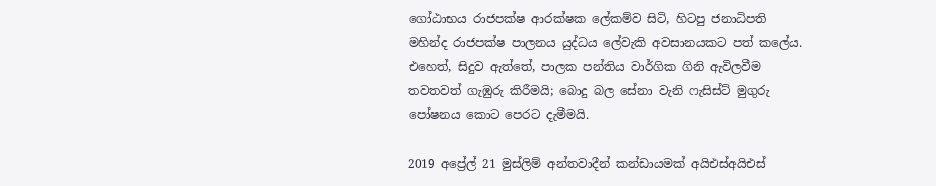ගෝඨාභය රාජපක්ෂ ආරක්ෂක ලේකම්ව සිටි, හිටපු ජනාධිපති මහින්ද රාජපක්ෂ පාලනය යුද්ධය ලේවැකි අවසානයකට පත් කලේය. එහෙත්, සිදුව ඇත්තේ, පාලක පන්තිය වාර්ගික ගිනි ඇවිලවීම තවතවත් ගැඹුරු කිරීමයි; බොදු බල සේනා වැනි ෆැසිස්ට් මුගුරු පෝෂනය කොට පෙරට දැමීමයි.

2019 අප්‍රේල් 21 මුස්ලිම් අන්තවාදීන් කන්ඩායමක් අයිඑස්අයිඑස්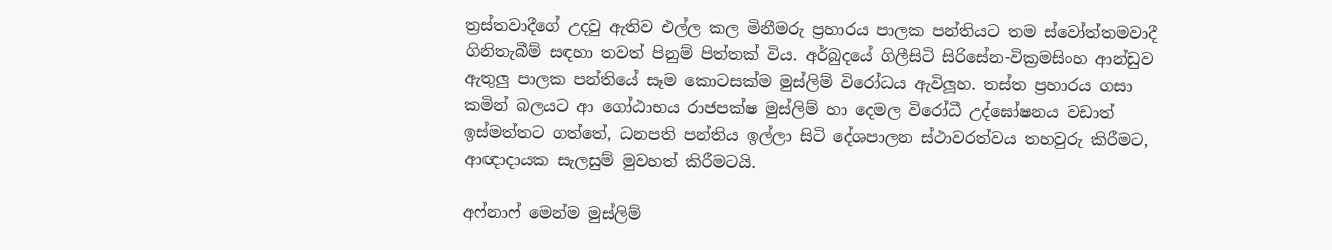ත්‍රස්තවාදීගේ උදවු ඇතිව එල්ල කල මිනීමරු ප්‍රහාරය පාලක පන්තියට තම ස්වෝත්තමවාදී ගිනිතැබීම් සඳහා තවත් පිනුම් පිත්තක් විය. අර්බුදයේ ගිලීසිටි සිරිසේන-වික්‍රමසිංහ ආන්ඩුව ඇතුලු පාලක පන්තියේ සෑම කොටසක්ම මුස්ලිම් විරෝධය ඇවිලූහ. තස්ත ප්‍රහාරය ගසා කමින් බලයට ආ ගෝඨාභය රාජපක්ෂ මුස්ලිම් හා දෙමල විරෝධී උද්ඝෝෂනය වඩාත් ඉස්මත්තට ගත්තේ, ධනපති පන්තිය ඉල්ලා සිටි දේශපාලන ස්ථාවරත්වය තහවුරු කිරීමට, ආඥාදායක සැලසුම් මුවහත් කිරීමටයි.

අෆ්නාෆ් මෙන්ම මුස්ලිම්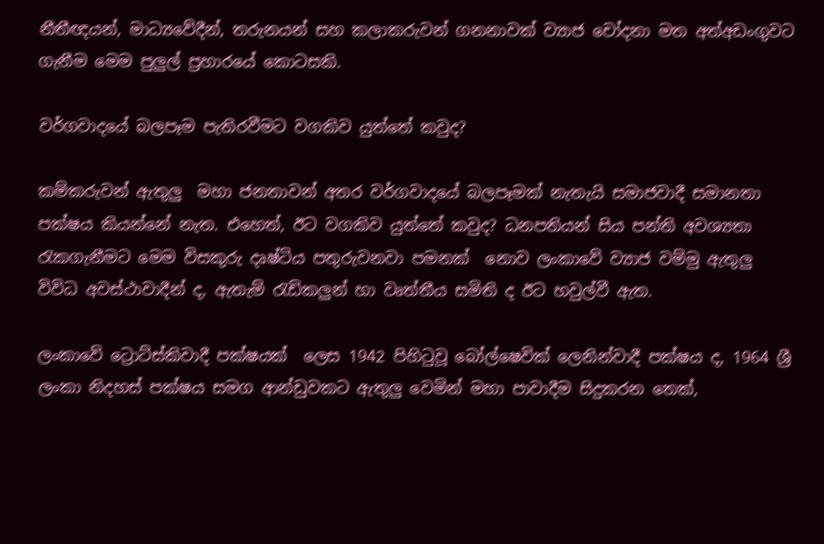නීතීඥයන්, මාධ්‍යවේදීන්, තරුනයන් සහ කලාකරුවන් ගනනාවක් ව්‍යාජ චෝදනා මත අත්අඩංගුවට ගැනීම මෙම පුලුල් ප්‍රහාරයේ කොටසකි.

වර්ගවාදයේ බලපෑම පැතිරවීමට වගකිව යුත්තේ කවුද?

කම්කරුවන් ඇතුලු  මහා ජනතාවන් අතර වර්ගවාදයේ බලපෑමක් නැතැයි සමාජවාදී සමානතා පක්ෂය කියන්නේ නැත. එහෙත්, ඊට වගකිව යුත්තේ කවුද? ධනපතියන් සිය පන්ති අවශ්‍යතා රැකගැනීමට මෙම විසකුරු දෘෂ්ටිය පතුරුවනවා පමනක්  නොව ලංකාවේ ව්‍යාජ වම්මු ඇතුලු  විවිධ අවස්ථාවාදීන් ද, ඇතැම් රැඩිකලුන් හා වෘත්තීය සමිති ද ඊට හවුල්වී ඇත.

ලංකාවේ ට්‍රොට්ස්කිවාදී පක්ෂයක්  ලෙස 1942 පිහිටුවූ බෝල්ෂෙවික් ලෙනින්වාදී පක්ෂය ද, 1964 ශ්‍රී ලංකා නිදහස් පක්ෂය සමග ආන්ඩුවකට ඇතුලු වෙමින් මහා පාවාදීම සිදුකරන තෙක්,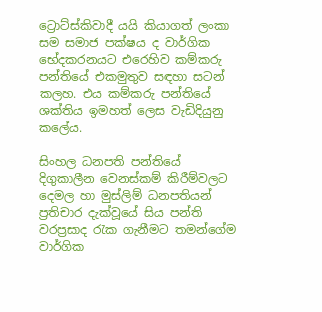ට්‍රොට්ස්කිවාදී යයි කියාගත් ලංකා සම සමාජ පක්ෂය ද වාර්ගික භේදකරනයට එරෙහිව කම්කරු පන්තියේ එකමුතුව සඳහා සටන් කලහ. එය කම්කරු පන්තියේ ශක්තිය ඉමහත් ලෙස වැඩිදියුනු කලේය.

සිංහල ධනපති පන්තියේ දිගුකාලීන වෙනස්කම් කිරීම්වලට දෙමල හා මුස්ලිම් ධනපතියන් ප්‍රතිචාර දැක්වූයේ සිය පන්ති වරප්‍රසාද රැක ගැනීමට තමන්ගේම වාර්ගික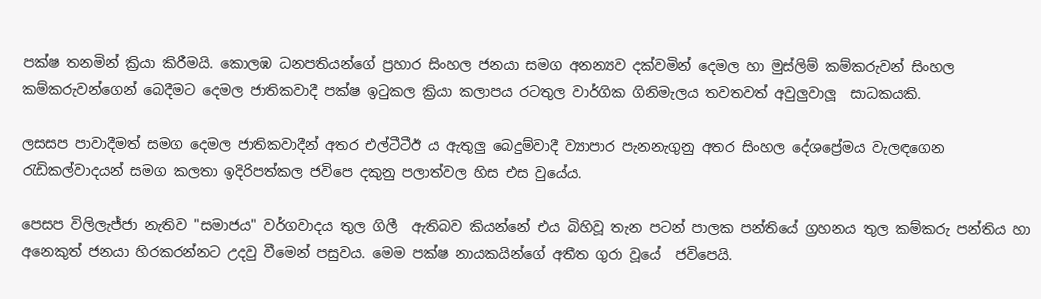පක්ෂ තනමින් ක්‍රියා කිරීමයි. කොලඹ ධනපතියන්ගේ ප්‍රහාර සිංහල ජනයා සමග අනන්‍යව දක්වමින් දෙමල හා මුස්ලිම් කම්කරුවන් සිංහල කම්කරුවන්ගෙන් බෙදීමට දෙමල ජාතිකවාදී පක්ෂ ඉටුකල ක්‍රියා කලාපය රටතුල වාර්ගික ගිනිමැලය තවතවත් අවුලුවාලූ  සාධකයකි.

ලසසප පාවාදීමත් සමග දෙමල ජාතිකවාදීන් අතර එල්ටීටීඊ ය ඇතුලු බෙදුම්වාදී ව්‍යාපාර පැනනැගුනු අතර සිංහල දේශප්‍රේමය වැලඳගෙන රැඩිකල්වාදයන් සමග කලතා ඉදිරිපත්කල ජවිපෙ දකුනු පලාත්වල හිස එස වුයේය.

පෙසප විලිලැජ්ජා නැතිව "සමාජය" වර්ගවාදය තුල ගිලී  ඇතිබව කියන්නේ එය බිහිවූ තැන පටන් පාලක පන්තියේ ග්‍රහනය තුල කම්කරු පන්තිය හා අනෙකුත් ජනයා හිරකරන්නට උදවු වීමෙන් පසුවය. මෙම පක්ෂ නායකයින්ගේ අතීත ගුරා වූයේ  ජවිපෙයි.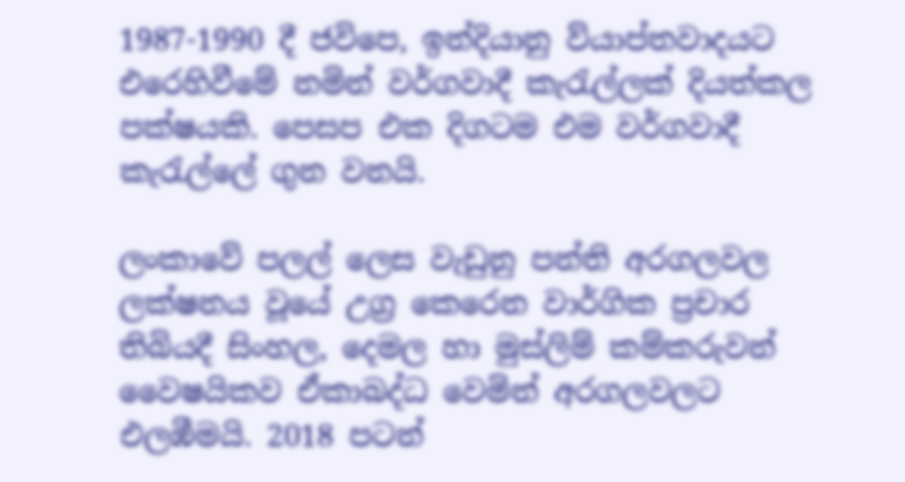1987-1990 දී ජවිපෙ, ඉන්දියානු ව්යාප්තවාදයට එරෙහිවීමේ නමින් වර්ගවාදී කැරැල්ලක් දියත්කල පක්ෂයකි. පෙසප එක දිගටම එම වර්ගවාදී කැරැල්ලේ ගුන වනයි.

ලංකාවේ පලල් ලෙස වැඩුනු පන්ති අරගලවල ලක්ෂනය වූයේ උග්‍ර කෙරෙන වාර්ගික ප්‍රචාර තිබියදී සිංහල, දෙමල හා මුස්ලිම් කම්කරුවන් වෛෂයිකව ඒකාබද්ධ වෙමින් අරගලවලට එලඹීමයි. 2018 පටන්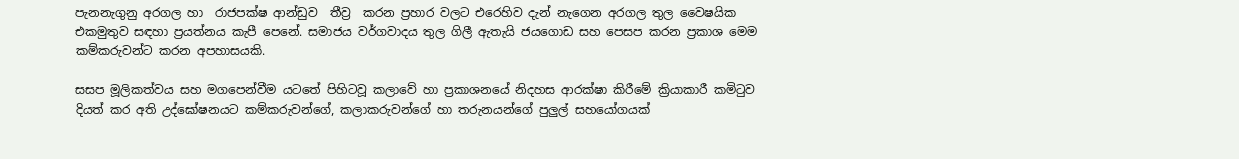පැනනැගුනු අරගල හා  රාජපක්ෂ ආන්ඩුව  තීව්‍ර  කරන ප්‍රහාර වලට එරෙහිව දැන් නැගෙන අරගල තුල වෛෂයික එකමුතුව සඳහා ප්‍රයත්නය කැපී පෙනේ. සමාජය වර්ගවාදය තුල ගිලී ඇතැයි ජයගොඩ සහ පෙසප කරන ප්‍රකාශ මෙම කම්කරුවන්ට කරන අපහාසයකි.

සසප මූලිකත්වය සහ මගපෙන්වීම යටතේ පිහිටවූ කලාවේ හා ප්‍රකාශනයේ නිදහස ආරක්ෂා කිරීමේ ක්‍රියාකාරී කමිටුව දියත් කර අති උද්ඝෝෂනයට කම්කරුවන්ගේ, කලාකරුවන්ගේ හා තරුනයන්ගේ පුලුල් සහයෝගයක්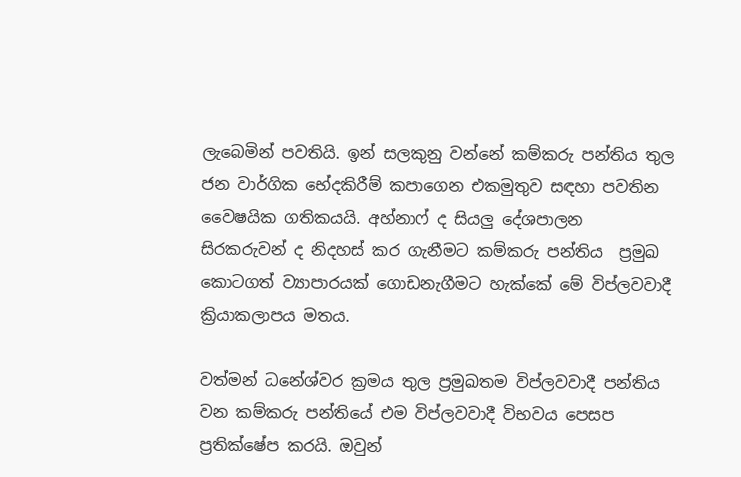ලැබෙමින් පවතියි. ඉන් සලකුනු වන්නේ කම්කරු පන්තිය තුල ජන වාර්ගික භේදකිරීම් කපාගෙන එකමුතුව සඳහා පවතින වෛෂයික ගතිකයයි. අහ්නාෆ් ද සියලු දේශපාලන සිරකරුවන් ද නිදහස් කර ගැනීමට කම්කරු පන්තිය  ප්‍රමුඛ කොටගත් ව්‍යාපාරයක් ගොඩනැගීමට හැක්කේ මේ විප්ලවවාදී ක්‍රියාකලාපය මතය.

වත්මන් ධනේශ්වර ක්‍රමය තුල ප්‍රමුඛතම විප්ලවවාදී පන්තිය වන කම්කරු පන්තියේ එම විප්ලවවාදී විභවය පෙසප ප්‍රතික්ෂේප කරයි. ඔවුන්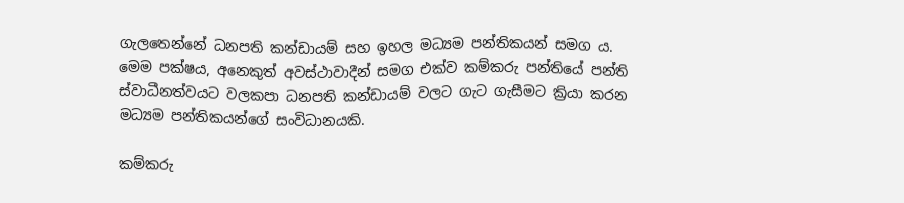ගැලතෙන්නේ ධනපති කන්ඩායම් සහ ඉහල මධ්‍යම පන්තිකයන් සමග ය. මෙම පක්ෂය, අනෙකුත් අවස්ථාවාදීන් සමග එක්ව කම්කරු පන්තියේ පන්ති ස්වාධීනත්වයට වලකපා ධනපති කන්ඩායම් වලට ගැට ගැසීමට ක්‍රියා කරන මධ්‍යම පන්තිකයන්ගේ සංවිධානයකි.

කම්කරු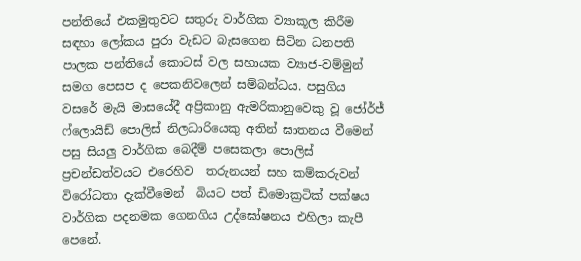පන්තියේ එකමුතුවට සතුරු වාර්ගික ව්‍යාකූල කිරීම සඳහා ලෝකය පුරා වැඩට බැසගෙන සිටින ධනපති පාලක පන්තියේ කොටස් වල සහායක ව්‍යාජ-වම්මුන් සමග පෙසප ද පෙකනිවලෙන් සම්බන්ධය. පසුගිය වසරේ මැයි මාසයේදී අප්‍රිකානු ඇමරිකානුවෙකු වූ ජෝර්ජ් ෆ්ලොයිඩ් පොලිස් නිලධාරියෙකු අතින් ඝාතනය වීමෙන් පසු සියලු වාර්ගික බෙදීම් පසෙකලා පොලිස් ප්‍රචන්ඩත්වයට එරෙහිව  තරුනයන් සහ කම්කරුවන් විරෝධතා දැක්වීමෙන්  බියට පත් ඩිමොක්‍රටික් පක්ෂය වාර්ගික පදනමක ගෙනගිය උද්ඝෝෂනය එහිලා කැපී පෙනේ.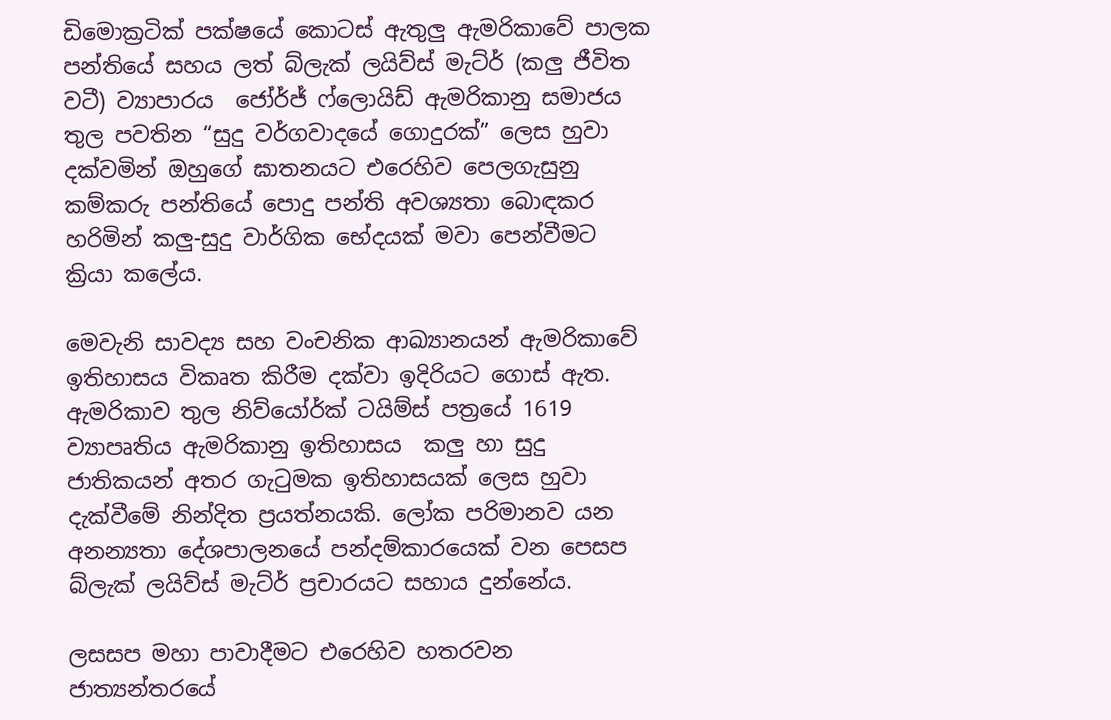ඩිමොක්‍රටික් පක්ෂයේ කොටස් ඇතුලු ඇමරිකාවේ පාලක පන්තියේ සහය ලත් බ්ලැක් ලයිව්ස් මැට්ර් (කලු ජීවිත වටී) ව්‍යාපාරය  ජෝර්ජ් ෆ්ලොයිඩ් ඇමරිකානු සමාජය තුල පවතින “සුදු වර්ගවාදයේ ගොදුරක්” ලෙස හුවා දක්වමින් ඔහුගේ ඝාතනයට එරෙහිව පෙලගැසුනු කම්කරු පන්තියේ පොදු පන්ති අවශ්‍යතා බොඳකර හරිමින් කලු-සුදු වාර්ගික භේදයක් මවා පෙන්වීමට ක්‍රියා කලේය.

මෙවැනි සාවද්‍ය සහ වංචනික ආඛ්‍යානයන් ඇමරිකාවේ ඉතිහාසය විකෘත කිරීම දක්වා ඉදිරියට ගොස් ඇත. ඇමරිකාව තුල නිව්යෝර්ක් ටයිම්ස් පත්‍රයේ 1619 ව්‍යාපෘතිය ඇමරිකානු ඉතිහාසය  කලු හා සුදු ජාතිකයන් අතර ගැටුමක ඉතිහාසයක් ලෙස හුවා දැක්වීමේ නින්දිත ප්‍රයත්නයකි. ලෝක පරිමානව යන අනන්‍යතා දේශපාලනයේ පන්දම්කාරයෙක් වන පෙසප  බ්ලැක් ලයිව්ස් මැට්ර් ප්‍රචාරයට සහාය දුන්නේය.

ලසසප මහා පාවාදීමට එරෙහිව හතරවන ජාත්‍යන්තරයේ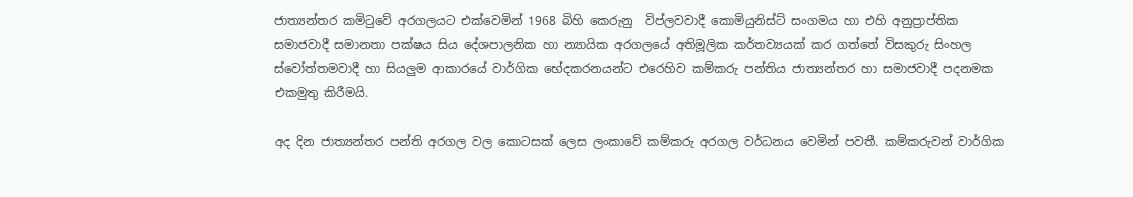ජාත්‍යන්තර කමිටුවේ අරගලයට එක්වෙමින් 1968 බිහි කෙරුනු  විප්ලවවාදී කොමියුනිස්ට් සංගමය හා එහි අනුප්‍රාප්තික සමාජවාදී සමානතා පක්ෂය සිය දේශපාලනික හා න්‍යායික අරගලයේ අතිමූලික කර්තව්‍යයක් කර ගත්තේ විසකුරු සිංහල ස්වෝත්තමවාදී හා සියලුම ආකාරයේ වාර්ගික භේදකරනයන්ට එරෙහිව කම්කරු පන්තිය ජාත්‍යන්තර හා සමාජවාදී පදනමක එකමුතු කිරීමයි.

අද දින ජාත්‍යන්තර පන්ති අරගල වල කොටසක් ලෙස ලංකාවේ කම්කරු අරගල වර්ධනය වෙමින් පවතී. කම්කරුවන් වාර්ගික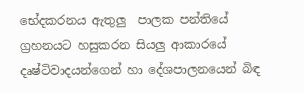භේදකරනය ඇතුලු  පාලක පන්තියේ ග්‍රහනයට හසුකරන සියලු ආකාරයේ දෘෂ්ටිවාදයන්ගෙන් හා දේශපාලනයෙන් බිඳ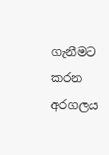ගැනීමට කරන අරගලය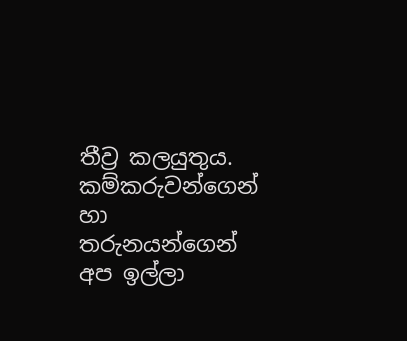තීව්‍ර කලයුතුය. කම්කරුවන්ගෙන් හා තරුනයන්ගෙන් අප ඉල්ලා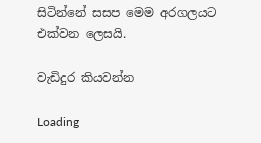සිටින්නේ සසප මෙම අරගලයට එක්වන ලෙසයි.

වැඩිදුර කියවන්න

Loading